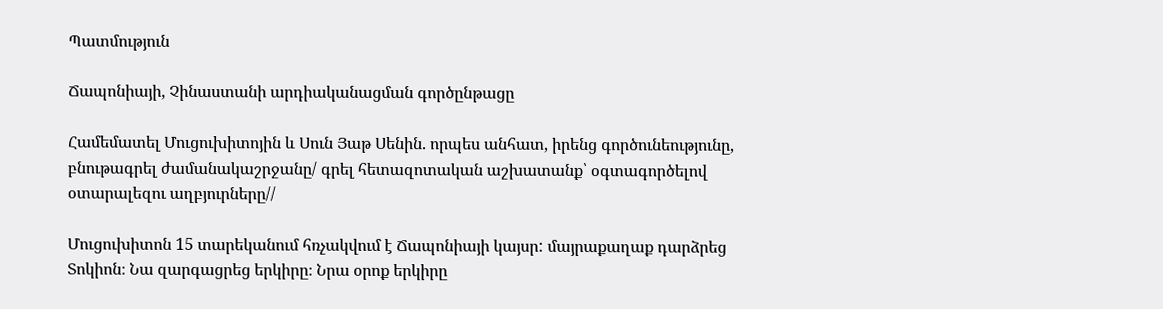Պատմություն

Ճապոնիայի, Չինաստանի արդիականացման գործընթացը

Համեմատել Մուցուխիտոյին և Սուն Յաթ Սենին. որպես անհատ, իրենց գործունեությունը, բնութագրել ժամանակաշրջանը/ գրել հետազոտական աշխատանք՝ օգտագործելով օտարալեզու աղբյուրները//

Մուցուխիտոն 15 տարեկանում հռչակվում է Ճապոնիայի կայսր: մայրաքաղաք դարձրեց Տոկիոն։ Նա զարգացրեց երկիրը։ Նրա օրոք երկիրը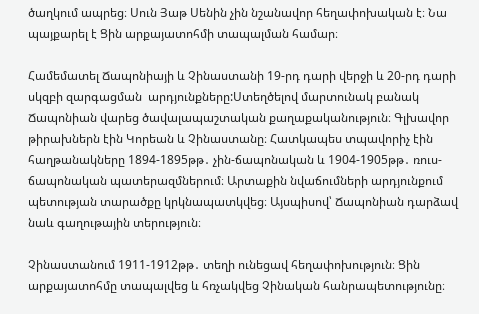ծաղկում ապրեց։ Սուն Յաթ Սենին չին նշանավոր հեղափոխական է։ Նա պայքարել է Ցին արքայատոհմի տապալման համար։

Համեմատել Ճապոնիայի և Չինաստանի 19-րդ դարի վերջի և 20-րդ դարի սկզբի զարգացման  արդյունքները:Ստեղծելով մարտունակ բանակ Ճապոնիան վարեց ծավալապաշտական քաղաքականություն։ Գլխավոր թիրախներն էին Կորեան և Չինաստանը։ Հատկապես տպավորիչ էին հաղթանակները 1894-1895թթ․ չին-ճապոնական և 1904-1905թթ․ ռուս-ճապոնական պատերազմներում։ Արտաքին նվաճումների արդյունքում պետության տարածքը կրկնապատկվեց։ Այսպիսով՝ Ճապոնիան դարձավ նաև գաղութային տերություն։

Չինաստանում 1911-1912թթ․ տեղի ունեցավ հեղափոխություն։ Ցին արքայատոհմը տապալվեց և հռչակվեց Չինական հանրապետությունը։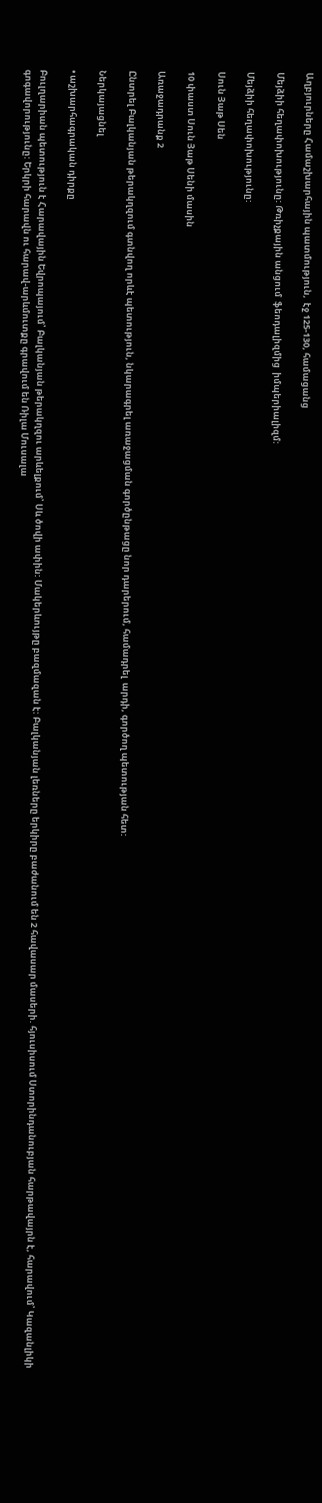Աղբյուրները Համաշխարհային պատմություն,  էջ 125-130, համացանց

Մեյձիի հեղափոխությունը: Թռիչքային անցում  ֆեոդալիզմից  իմպերիալիզմ:

Մեյձիի հեղափոխությունը:

Սուն Յաթ Սեն

10 փաստ Սուն Յաթ Սենի մասին

Առաջադրանք 2

Ընտրել Բալկանյան թերակղզում գտնվող որևէ պետություն, նկարագրել առաջացման գործընթացը նոր դարերում, համադրել  արդի, գործող պետության հետ:

Ներկայացնել

• աշխարհագրական դիրքը

Բուլղարիան պետություն է Հարավային Եվրոպայում՝ Բալկանյան թերակղզու արևելքում՝ Սև ծովի ափին: Մակերևույթը բազմազան է: Բալկանյան լեռները երկիրը բաժանում են 2 հավասար մասերի. հյուսիսում Ստորինդանուբյան հարթավայրն է, հարավում՝ Կազանլիկի գոգավորությունը: Երկրի հարավն ու հարավ-արևմուտքը գրավում են Ռիլա Մուսալա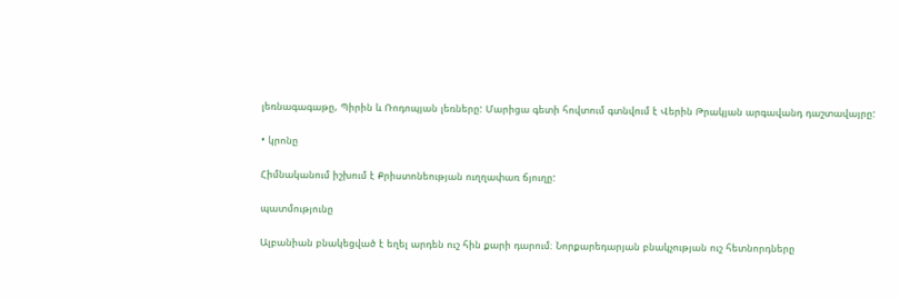լեռնագագաթը, Պիրին և Ռոդոպյան լեռները: Մարիցա գետի հովտում գտնվում է Վերին Թրակյան արգավանդ դաշտավայրը:

• կրոնը

Հիմնականում իշխում է Քրիստոնեության ուղղափառ ճյուղը:

պատմությունը

Ալբանիան բնակեցված է եղել արդեն ուշ հին քարի դարում։ Նորքարեդարյան բնակչության ուշ հետնորդները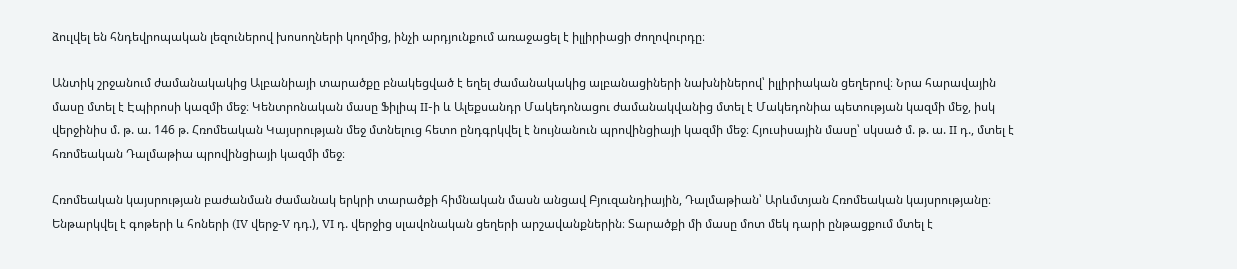ձուլվել են հնդեվրոպական լեզուներով խոսողների կողմից, ինչի արդյունքում առաջացել է իլլիրիացի ժողովուրդը։

Անտիկ շրջանում ժամանակակից Ալբանիայի տարածքը բնակեցված է եղել ժամանակակից ալբանացիների նախնիներով՝ իլլիրիական ցեղերով։ Նրա հարավային մասը մտել է Էպիրոսի կազմի մեջ։ Կենտրոնական մասը Ֆիլիպ II-ի և Ալեքսանդր Մակեդոնացու ժամանակվանից մտել է Մակեդոնիա պետության կազմի մեջ, իսկ վերջինիս մ. թ. ա. 146 թ. Հռոմեական Կայսրության մեջ մտնելուց հետո ընդգրկվել է նույնանուն պրովինցիայի կազմի մեջ։ Հյուսիսային մասը՝ սկսած մ. թ. ա. II դ., մտել է հռոմեական Դալմաթիա պրովինցիայի կազմի մեջ։

Հռոմեական կայսրության բաժանման ժամանակ երկրի տարածքի հիմնական մասն անցավ Բյուզանդիային, Դալմաթիան՝ Արևմտյան Հռոմեական կայսրությանը։ Ենթարկվել է գոթերի և հոների (IV վերջ-V դդ.), VI դ. վերջից սլավոնական ցեղերի արշավանքներին։ Տարածքի մի մասը մոտ մեկ դարի ընթացքում մտել է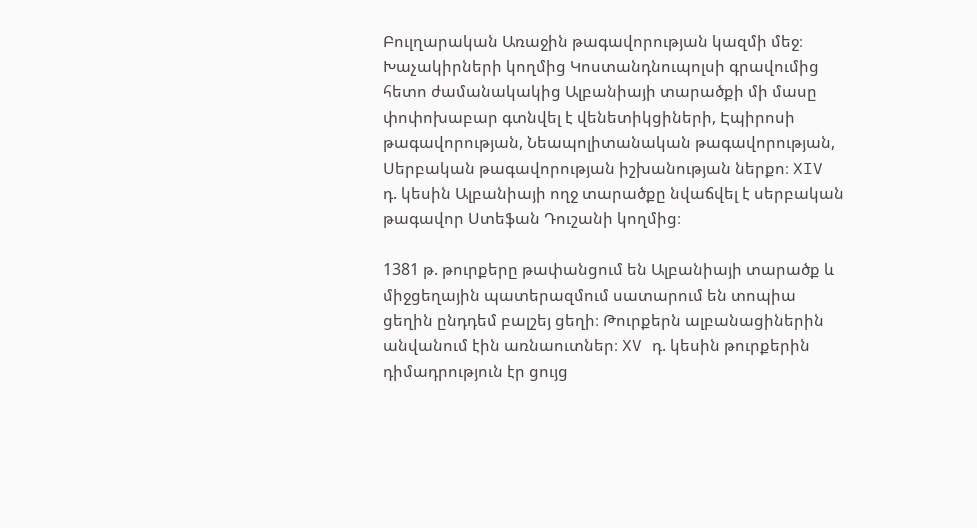Բուլղարական Առաջին թագավորության կազմի մեջ։ Խաչակիրների կողմից Կոստանդնուպոլսի գրավումից հետո ժամանակակից Ալբանիայի տարածքի մի մասը փոփոխաբար գտնվել է վենետիկցիների, Էպիրոսի թագավորության, Նեապոլիտանական թագավորության, Սերբական թագավորության իշխանության ներքո։ XIV դ. կեսին Ալբանիայի ողջ տարածքը նվաճվել է սերբական թագավոր Ստեֆան Դուշանի կողմից։

1381 թ. թուրքերը թափանցում են Ալբանիայի տարածք և միջցեղային պատերազմում սատարում են տոպիա ցեղին ընդդեմ բալշեյ ցեղի։ Թուրքերն ալբանացիներին անվանում էին առնաուտներ։ XV դ. կեսին թուրքերին դիմադրություն էր ցույց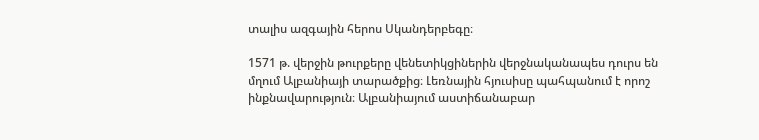տալիս ազգային հերոս Սկանդերբեգը։

1571 թ. վերջին թուրքերը վենետիկցիներին վերջնականապես դուրս են մղում Ալբանիայի տարածքից։ Լեռնային հյուսիսը պահպանում է որոշ ինքնավարություն։ Ալբանիայում աստիճանաբար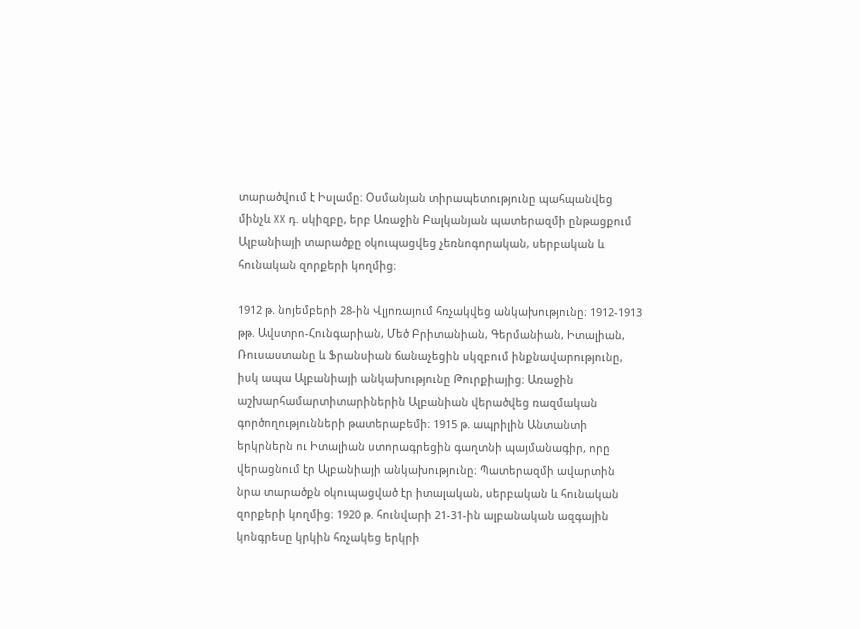տարածվում է Իսլամը։ Օսմանյան տիրապետությունը պահպանվեց մինչև XX դ. սկիզբը, երբ Առաջին Բալկանյան պատերազմի ընթացքում Ալբանիայի տարածքը օկուպացվեց չեռնոգորական, սերբական և հունական զորքերի կողմից։

1912 թ. նոյեմբերի 28-ին Վլյոռայում հռչակվեց անկախությունը։ 1912-1913 թթ. Ավստրո-Հունգարիան, Մեծ Բրիտանիան, Գերմանիան, Իտալիան, Ռուսաստանը և Ֆրանսիան ճանաչեցին սկզբում ինքնավարությունը, իսկ ապա Ալբանիայի անկախությունը Թուրքիայից։ Առաջին աշխարհամարտիտարիներին Ալբանիան վերածվեց ռազմական գործողությունների թատերաբեմի։ 1915 թ. ապրիլին Անտանտի երկրներն ու Իտալիան ստորագրեցին գաղտնի պայմանագիր, որը վերացնում էր Ալբանիայի անկախությունը։ Պատերազմի ավարտին նրա տարածքն օկուպացված էր իտալական, սերբական և հունական զորքերի կողմից։ 1920 թ. հունվարի 21-31-ին ալբանական ազգային կոնգրեսը կրկին հռչակեց երկրի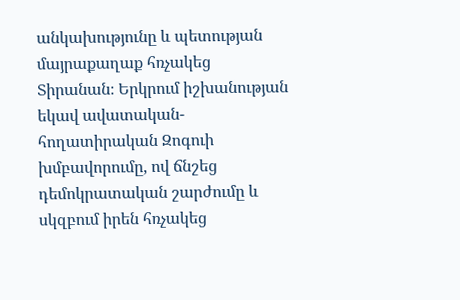անկախությունը և պետության մայրաքաղաք հռչակեց Տիրանան։ Երկրում իշխանության եկավ ավատական-հողատիրական Զոգուի խմբավորումը, ով ճնշեց դեմոկրատական շարժումը և սկզբում իրեն հռչակեց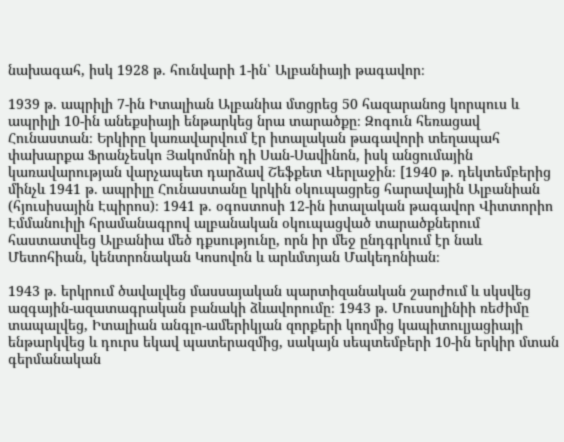նախագահ, իսկ 1928 թ. հունվարի 1-ին՝ Ալբանիայի թագավոր։

1939 թ. ապրիլի 7-ին Իտալիան Ալբանիա մտցրեց 50 հազարանոց կորպուս և ապրիլի 10-ին անեքսիայի ենթարկեց նրա տարածքը։ Զոգուն հեռացավ Հունաստան։ Երկիրը կառավարվում էր իտալական թագավորի տեղապահ փախարքա Ֆրանչեսկո Յակոմոնի դի Սան-Սավինոն, իսկ անցումային կառավարության վարչապետ դարձավ Շեֆքետ Վերլաջին։ [1940 թ. դեկտեմբերից մինչև 1941 թ. ապրիլը Հունաստանը կրկին օկուպացրեց հարավային Ալբանիան (հյուսիսային Էպիրոս)։ 1941 թ. օգոստոսի 12-ին իտալական թագավոր Վիտտորիո Էմմանուիլի հրամանագրով ալբանական օկուպացված տարածքներում հաստատվեց Ալբանիա մեծ դքսությունը, որն իր մեջ ընդգրկում էր նաև Մետոհիան, կենտրոնական Կոսովոն և արևմտյան Մակեդոնիան։

1943 թ. երկրում ծավալվեց մասսայական պարտիզանական շարժում և սկսվեց ազգային-ազատագրական բանակի ձևավորումը։ 1943 թ. Մուսսոլինիի ռեժիմը տապալվեց, Իտալիան անգլո-ամերիկյան զորքերի կողմից կապիտուլյացիայի ենթարկվեց և դուրս եկավ պատերազմից, սակայն սեպտեմբերի 10-ին երկիր մտան գերմանական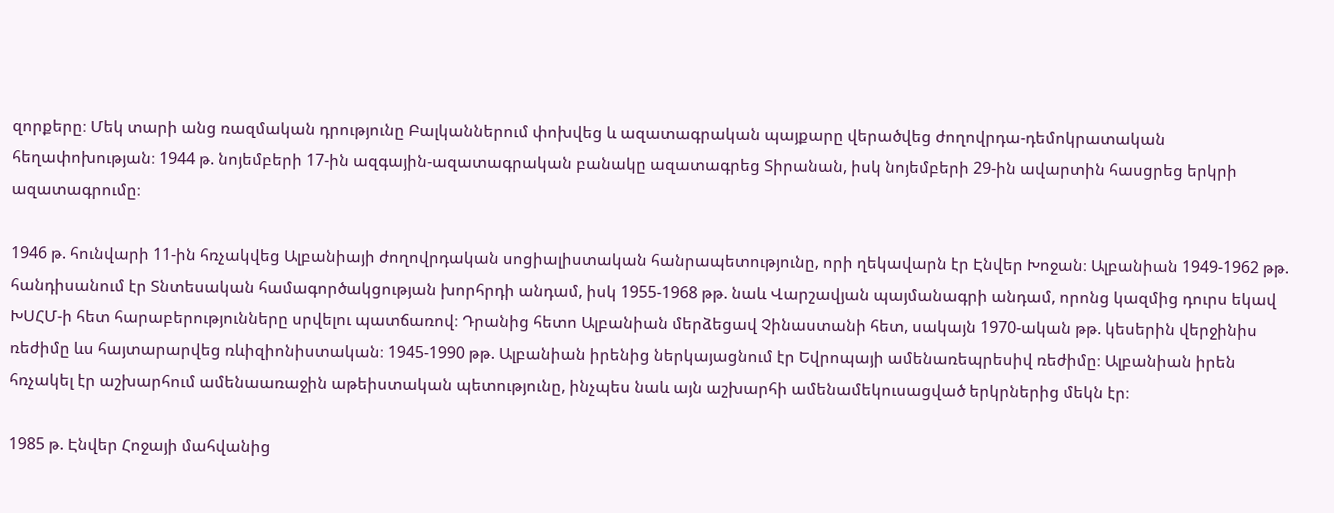զորքերը։ Մեկ տարի անց ռազմական դրությունը Բալկաններում փոխվեց և ազատագրական պայքարը վերածվեց ժողովրդա-դեմոկրատական հեղափոխության։ 1944 թ. նոյեմբերի 17-ին ազգային-ազատագրական բանակը ազատագրեց Տիրանան, իսկ նոյեմբերի 29-ին ավարտին հասցրեց երկրի ազատագրումը։

1946 թ. հունվարի 11-ին հռչակվեց Ալբանիայի ժողովրդական սոցիալիստական հանրապետությունը, որի ղեկավարն էր Էնվեր Խոջան։ Ալբանիան 1949-1962 թթ. հանդիսանում էր Տնտեսական համագործակցության խորհրդի անդամ, իսկ 1955-1968 թթ. նաև Վարշավյան պայմանագրի անդամ, որոնց կազմից դուրս եկավ ԽՍՀՄ-ի հետ հարաբերությունները սրվելու պատճառով։ Դրանից հետո Ալբանիան մերձեցավ Չինաստանի հետ, սակայն 1970-ական թթ. կեսերին վերջինիս ռեժիմը ևս հայտարարվեց ռևիզիոնիստական։ 1945-1990 թթ. Ալբանիան իրենից ներկայացնում էր Եվրոպայի ամենառեպրեսիվ ռեժիմը։ Ալբանիան իրեն հռչակել էր աշխարհում ամենաառաջին աթեիստական պետությունը, ինչպես նաև այն աշխարհի ամենամեկուսացված երկրներից մեկն էր։

1985 թ. Էնվեր Հոջայի մահվանից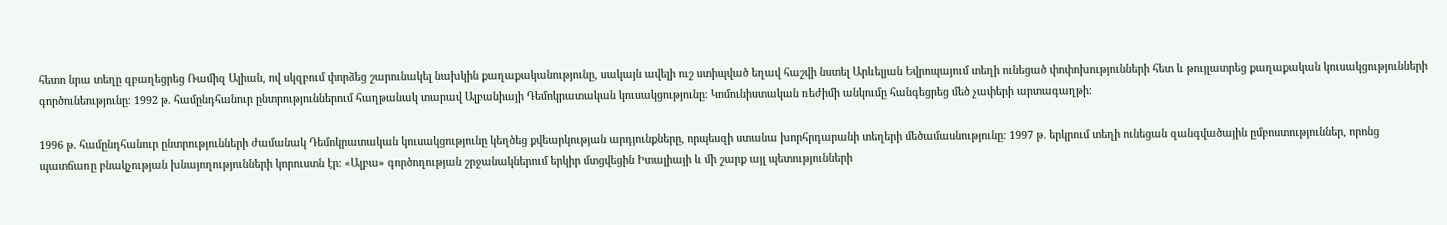հետո նրա տեղը զբաղեցրեց Ռամիզ Ալիան, ով սկզբում փորձեց շարունակել նախկին քաղաքականությունը, սակայն ավելի ուշ ստիպված եղավ հաշվի նստել Արևելյան Եվրոպայում տեղի ունեցած փոփոխությունների հետ և թույլատրեց քաղաքական կուսակցությունների գործունեությունը։ 1992 թ. համընդհանուր ընտրություններում հաղթանակ տարավ Ալբանիայի Դեմոկրատական կուսակցությունը։ Կոմունիստական ռեժիմի անկումը հանգեցրեց մեծ չափերի արտագաղթի։

1996 թ. համընդհանուր ընտրությունների ժամանակ Դեմոկրատական կուսակցությունը կեղծեց քվեարկության արդյունքները, որպեսզի ստանա խորհրդարանի տեղերի մեծամասնությունը։ 1997 թ. երկրում տեղի ունեցան զանգվածային ըմբոստություններ, որոնց պատճառը բնակչության խնայողությունների կորուստն էր։ «Ալբա» գործողության շրջանակներում երկիր մտցվեցին Իտալիայի և մի շարք այլ պետությունների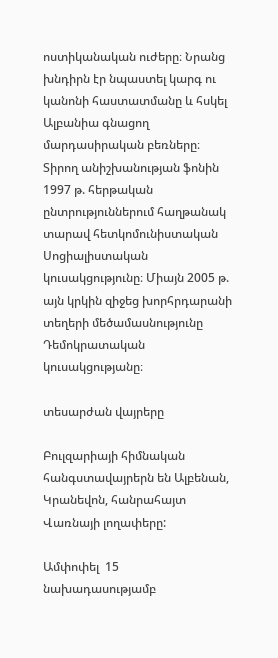ոստիկանական ուժերը։ Նրանց խնդիրն էր նպաստել կարգ ու կանոնի հաստատմանը և հսկել Ալբանիա գնացող մարդասիրական բեռները։ Տիրող անիշխանության ֆոնին 1997 թ. հերթական ընտրություններում հաղթանակ տարավ հետկոմունիստական Սոցիալիստական կուսակցությունը։ Միայն 2005 թ. այն կրկին զիջեց խորհրդարանի տեղերի մեծամասնությունը Դեմոկրատական կուսակցությանը։

տեսարժան վայրերը

Բուլզարիայի հիմնական հանգստավայրերն են Ալբենան, Կրանեվոն, հանրահայտ Վառնայի լողափերը:

Ամփոփել  15 նախադասությամբ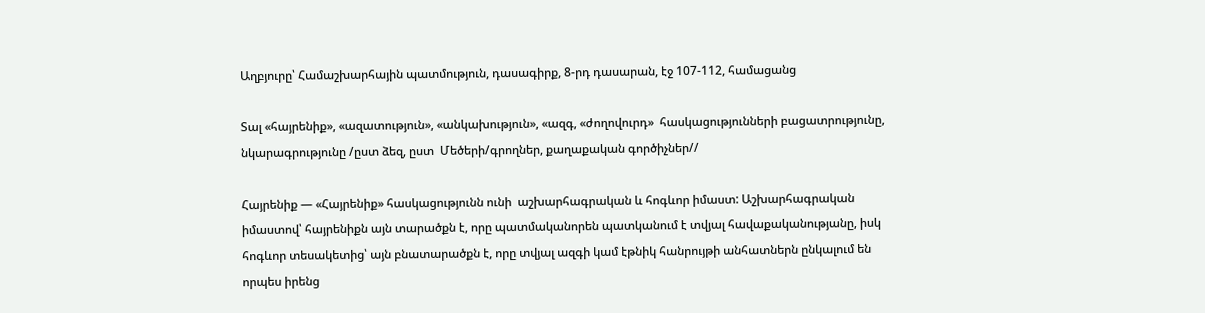Աղբյուրը՝ Համաշխարհային պատմություն, դասագիրք, 8-րդ դասարան, էջ 107-112, համացանց

Տալ «հայրենիք», «ազատություն», «անկախություն», «ազգ, «ժողովուրդ»  հասկացությունների բացատրությունը, նկարագրությունը /ըստ ձեզ, ըստ  Մեծերի/գրողներ, քաղաքական գործիչներ//

Հայրենիք — «Հայրենիք» հասկացությունն ունի  աշխարհագրական և հոգևոր իմաստ: Աշխարհագրական իմաստով՝ հայրենիքն այն տարածքն է, որը պատմականորեն պատկանում է տվյալ հավաքականությանը, իսկ հոգևոր տեսակետից՝ այն բնատարածքն է, որը տվյալ ազգի կամ էթնիկ հանրույթի անհատներն ընկալում են որպես իրենց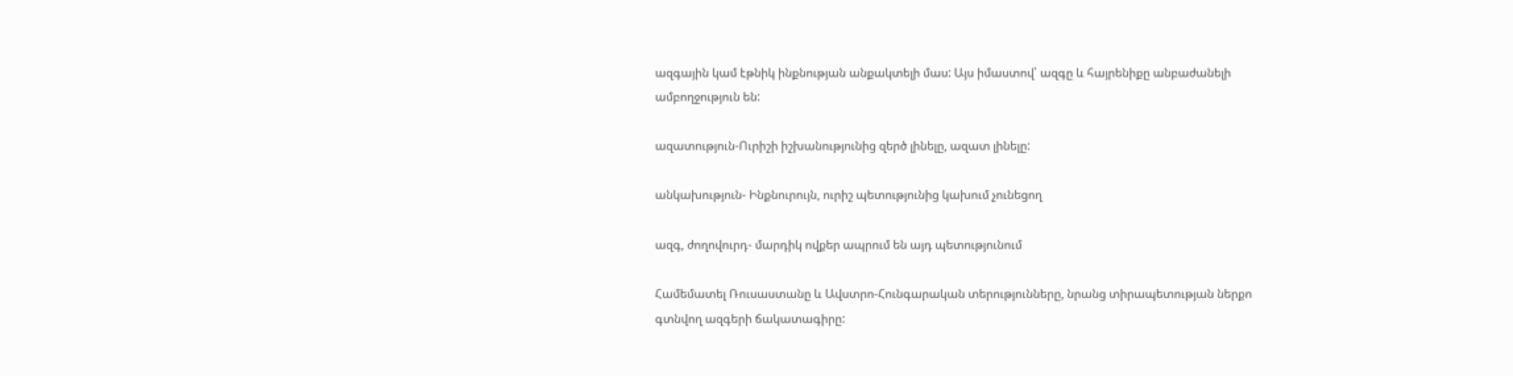ազգային կամ էթնիկ ինքնության անքակտելի մաս: Այս իմաստով՝ ազգը և հայրենիքը անբաժանելի ամբողջություն են:

ազատություն-Ուրիշի իշխանությունից զերծ լինելը, ազատ լինելը:

անկախություն- Ինքնուրույն, ուրիշ պետությունից կախում չունեցող

ազգ, ժողովուրդ- մարդիկ ովքեր ապրում են այդ պետությունում

Համեմատել Ռուսաստանը և Ավստրո-Հունգարական տերությունները, նրանց տիրապետության ներքո գտնվող ազգերի ճակատագիրը: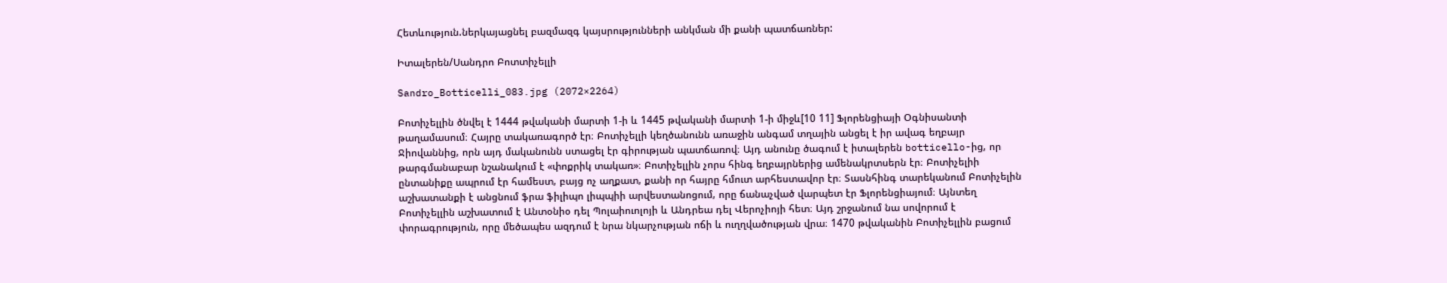Հետևություն.ներկայացնել բազմազգ կայսրությունների անկման մի քանի պատճառներ:

Իտալերեն/Սանդրո Բոտտիչելլի

Sandro_Botticelli_083.jpg (2072×2264)

Բոտիչելլին ծնվել է 1444 թվականի մարտի 1-ի և 1445 թվականի մարտի 1-ի միջև[10 11] Ֆլորենցիայի Օգնիսանտի թաղամասում։ Հայրը տակառագործ էր։ Բոտիչելլի կեղծանունն առաջին անգամ տղային անցել է իր ավագ եղբայր Ջիովաննից, որն այդ մականունն ստացել էր գիրության պատճառով։ Այդ անունը ծագում է իտալերեն botticello-ից, որ թարգմանաբար նշանակում է «փոքրիկ տակառ»։ Բոտիչելլին չորս հինգ եղբայրներից ամենակրտսերն էր։ Բոտիչելիի ընտանիքը ապրում էր համեստ, բայց ոչ աղքատ, քանի որ հայրը հմուտ արհեստավոր էր։ Տասնհինգ տարեկանում Բոտիչելին աշխատանքի է անցնում ֆրա ֆիլիպո լիպպիի արվեստանոցում, որը ճանաչված վարպետ էր Ֆլորենցիայում։ Այնտեղ Բոտիչելլին աշխատում է Անտօնիօ դել Պոլաիուոլոյի և Անդրեա դել Վերոչիոյի հետ։ Այդ շրջանում նա սովորում է փորագրություն, որը մեծապես ազդում է նրա նկարչության ոճի և ուղղվածության վրա։ 1470 թվականին Բոտիչելլին բացում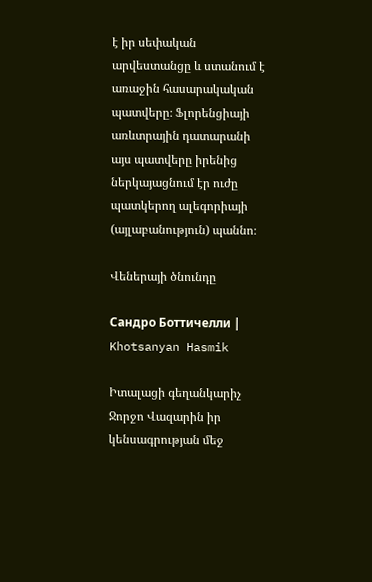է իր սեփական արվեստանցը և ստանում է առաջին հասարակական պատվերը։ Ֆլորենցիայի առևտրային դատարանի այս պատվերը իրենից ներկայացնում էր ուժը պատկերող ալեգորիայի (այլաբանություն) պաննո։

Վեներայի ծնունդը

Сандро Боттичелли | Khotsanyan Hasmik

Իտալացի գեղանկարիչ Ջորջո Վազարին իր կենսագրության մեջ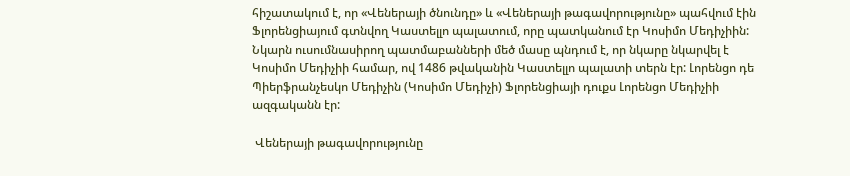հիշատակում է, որ «Վեներայի ծնունդը» և «Վեներայի թագավորությունը» պահվում էին Ֆլորենցիայում գտնվող Կաստելլո պալատում, որը պատկանում էր Կոսիմո Մեդիչիին: Նկարն ուսումնասիրող պատմաբանների մեծ մասը պնդում է, որ նկարը նկարվել է Կոսիմո Մեդիչիի համար, ով 1486 թվականին Կաստելլո պալատի տերն էր: Լորենցո դե Պիերֆրանչեսկո Մեդիչին (Կոսիմո Մեդիչի) Ֆլորենցիայի դուքս Լորենցո Մեդիչիի ազգականն էր:

 Վեներայի թագավորությունը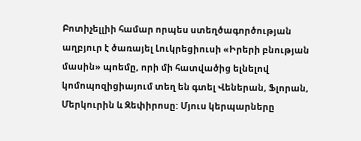Բոտիչելլիի համար որպես ստեղծագործության աղբյուր է ծառայել Լուկրեցիուսի «Իրերի բնության մասին» պոեմը, որի մի հատվածից ելնելով կոմոպոզիցիայում տեղ են գտել Վեներան, Ֆլորան, Մերկուրին և Զեփիրոսը: Մյուս կերպարները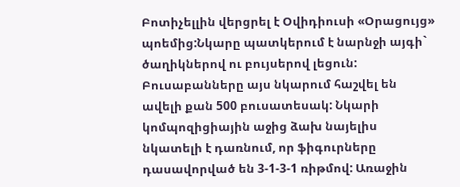Բոտիչելլին վերցրել է Օվիդիուսի «Օրացույց» պոեմից:Նկարը պատկերում է նարնջի այգի` ծաղիկներով ու բույսերով լեցուն: Բուսաբանները այս նկարում հաշվել են ավելի քան 500 բուսատեսակ: Նկարի կոմպոզիցիային աջից ձախ նայելիս նկատելի է դառնում, որ ֆիգուրները դասավորված են 3-1-3-1 ռիթմով: Առաջին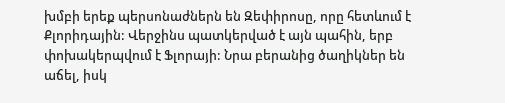խմբի երեք պերսոնաժներն են Զեփիրոսը, որը հետևում է Քլորիդային: Վերջինս պատկերված է այն պահին, երբ փոխակերպվում է Ֆլորայի: Նրա բերանից ծաղիկներ են աճել, իսկ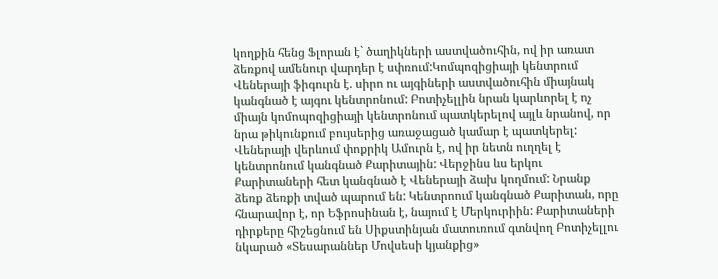կողքին հենց Ֆլորան է` ծաղիկների աստվածուհին, ով իր առատ ձեռքով ամենուր վարդեր է սփռում:Կոմպոզիցիայի կենտրում Վեներայի ֆիգուրն է. սիրո ու այգիների աստվածուհին միայնակ կանգնած է այգու կենտրոնում: Բոտիչելլին նրան կարևորել է ոչ միայն կոմոպոզիցիայի կենտրոնում պատկերելով այլև նրանով, որ նրա թիկունքում բույսերից առաջացած կամար է պատկերել: Վեներայի վերևում փոքրիկ Ամուրն է, ով իր նետն ուղղել է կենտրոնում կանգնած Քարիտային: Վերջինս ևս երկու Քարիտաների հետ կանգնած է Վեներայի ձախ կողմում: Նրանք ձեռք ձեռքի տված պարում են: Կենտրոում կանգնած Քարիտան, որը հնարավոր է, որ Եֆրոսինան է, նայում է Մերկուրիին: Քարիտաների դիրքերը հիշեցնում են Սիքստինյան մատուռում գտնվող Բոտիչելլու նկարած «Տեսարաններ Մովսեսի կյանքից»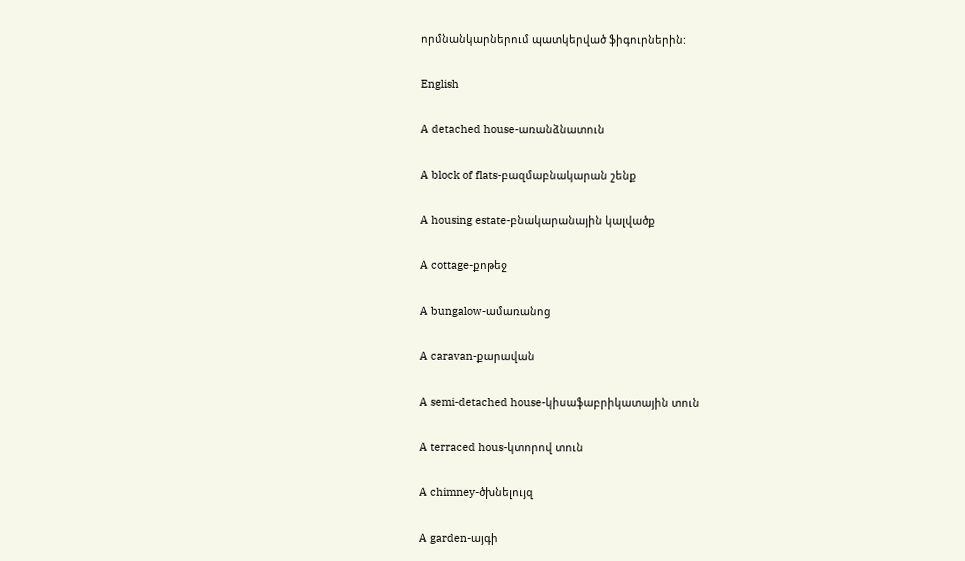որմնանկարներում պատկերված ֆիգուրներին:

English

A detached house-առանձնատուն

A block of flats-բազմաբնակարան շենք

A housing estate-բնակարանային կալվածք

A cottage-քոթեջ

A bungalow-ամառանոց

A caravan-քարավան

A semi-detached house-կիսաֆաբրիկատային տուն

A terraced hous-կտորով տուն

A chimney-ծխնելույզ

A garden-այգի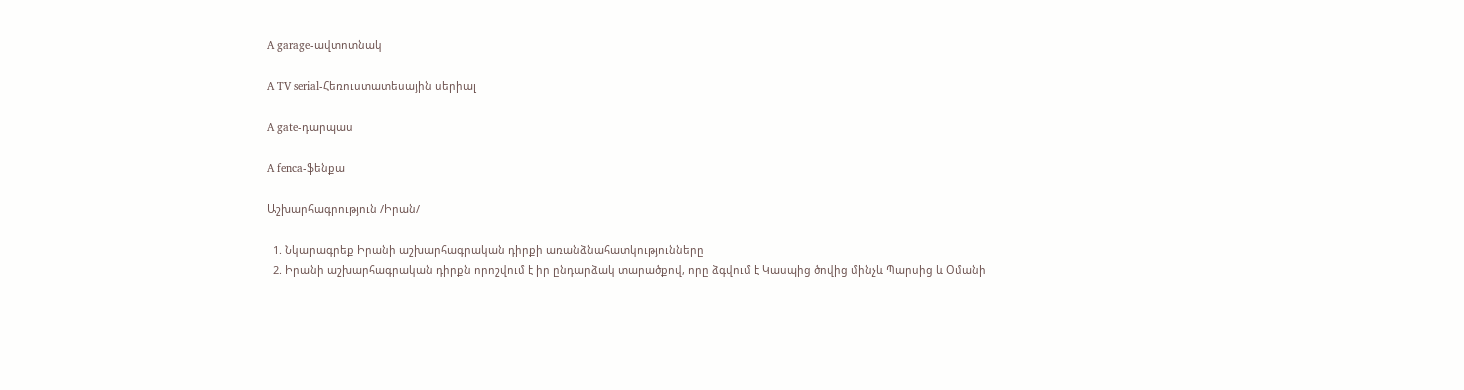A garage-ավտոտնակ

A TV serial-Հեռուստատեսային սերիալ

A gate-դարպաս

A fenca-ֆենքա

Աշխարհագրություն /Իրան/

  1. Նկարագրեք Իրանի աշխարհագրական դիրքի առանձնահատկությունները
  2. Իրանի աշխարհագրական դիրքն որոշվում է իր ընդարձակ տարածքով, որը ձգվում է Կասպից ծովից մինչև Պարսից և Օմանի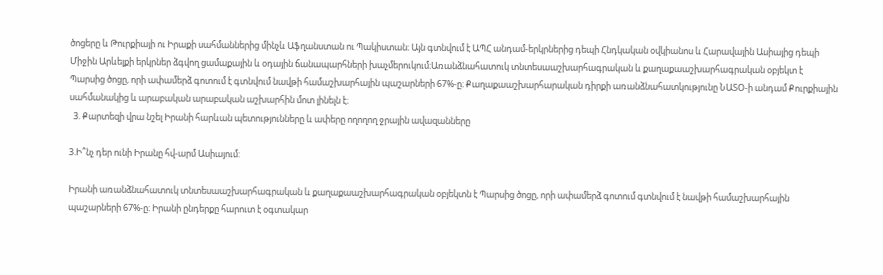ծոցերը և Թուրքիայի ու Իրաքի սահմաններից մինչև Աֆղանստան ու Պակիստան։ Այն գտնվում է ԱՊՀ անդամ-երկրներից դեպի Հնդկական օվկիանոս և Հարավային Ասիայից դեպի Միջին Արևելքի երկրներ ձգվող ցամաքային և օդային ճանապարհների խաչմերուկում։Առանձնահատուկ տնտեսաաշխարհագրական և քաղաքաաշխարհագրական օբյեկտ է Պարսից ծոցը, որի ափամերձ գոտում է գտնվում նավթի համաշխարհային պաշարների 67%-ը։ Քաղաքաաշխարհարական դիրքի առանձնահատկությունը ՆԱՏՕ-ի անդամ Քուրքիային սահմանակից և արաբական արաբական աշխարհին մոտ լինելն է։
  3. Քարտեզի վրա նշել Իրանի հարևան պետությունները և ափերը ողողող ջրային ավազանները

3.Ի՞նչ դեր ունի Իրանը հվ-արմ Ասիայում:

Իրանի առանձնահատուկ տնտեսաաշխարհագրական և քաղաքաաշխարհագրական օբյեկտն է Պարսից ծոցը, որի ափամերձ գոտում գտնվում է նավթի համաշխարհային պաշարների 67%-ը։ Իրանի ընդերքը հարուտ է օգտակար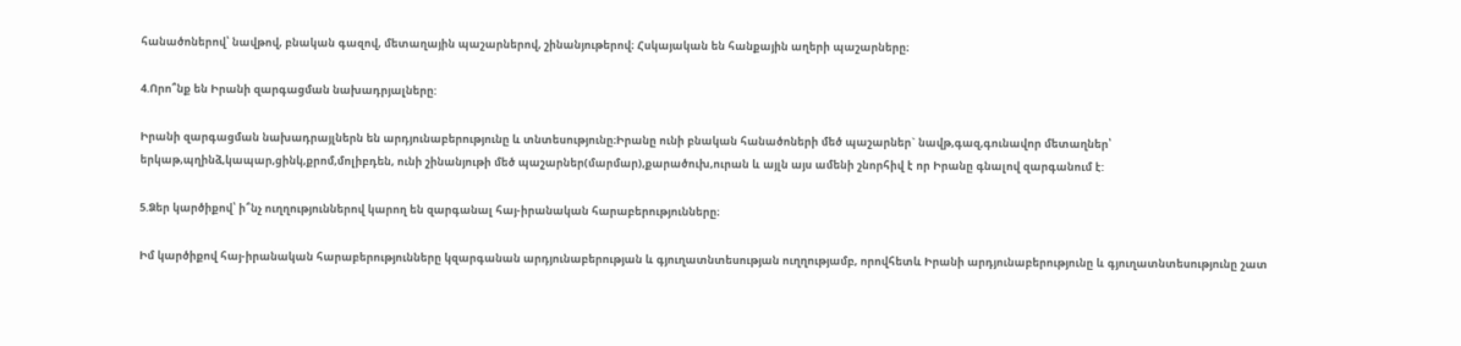հանածոներով՝ նավթով, բնական գազով, մետաղային պաշարներով, շինանյութերով։ Հսկայական են հանքային աղերի պաշարները։

4.Որո՞նք են Իրանի զարգացման նախադրյալները:

Իրանի զարգացման նախադրայլներն են արդյունաբերությունը և տնտեսությունը։Իրանը ունի բնական հանածոների մեծ պաշարներ` նավթ,գազ,գունավոր մետաղներ՝ երկաթ,պղինձ,կապար,ցինկ,քրոմ,մոլիբդեն, ունի շինանյութի մեծ պաշարներ(մարմար),քարածուխ,ուրան և այլն այս ամենի շնորհիվ է որ Իրանը գնալով զարգանում է:

5.Ձեր կարծիքով՝ ի՞նչ ուղղություններով կարող են զարգանալ հայ-իրանական հարաբերությունները։

Իմ կարծիքով հայ-իրանական հարաբերությունները կզարգանան արդյունաբերության և գյուղատնտեսության ուղղությամբ, որովհետև Իրանի արդյունաբերությունը և գյուղատնտեսությունը շատ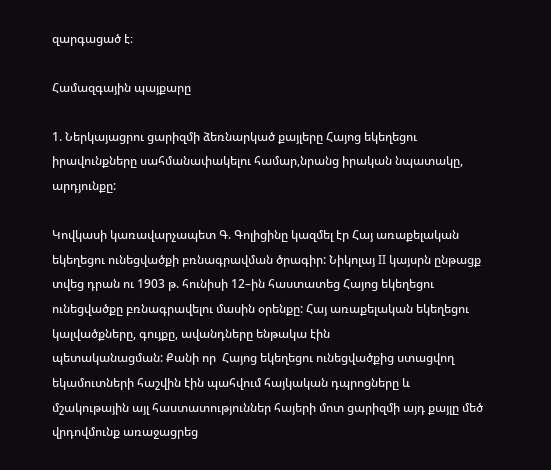զարգացած է։

Համազգային պայքարը

1. Ներկայացրու ցարիզմի ձեռնարկած քայլերը Հայոց եկեղեցու իրավունքները սահմանափակելու համար,նրանց իրական նպատակը, արդյունքը:

Կովկասի կառավարչապետ Գ. Գոլիցինը կազմել էր Հայ առաքելական եկեղեցու ունեցվածքի բռնագրավման ծրագիր: Նիկոլայ II կայսրն ընթացք տվեց դրան ու 1903 թ. հունիսի 12–ին հաստատեց Հայոց եկեղեցու ունեցվածքը բռնագրավելու մասին օրենքը: Հայ առաքելական եկեղեցու կալվածքները, գույքը, ավանդները ենթակա էին
պետականացման: Քանի որ  Հայոց եկեղեցու ունեցվածքից ստացվող եկամուտների հաշվին էին պահվում հայկական դպրոցները և մշակութային այլ հաստատություններ հայերի մոտ ցարիզմի այդ քայլը մեծ վրդովմունք առաջացրեց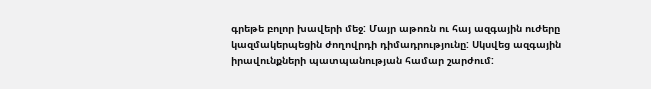գրեթե բոլոր խավերի մեջ: Մայր աթոռն ու հայ ազգային ուժերը կազմակերպեցին ժողովրդի դիմադրությունը: Սկսվեց ազգային իրավունքների պատպանության համար շարժում: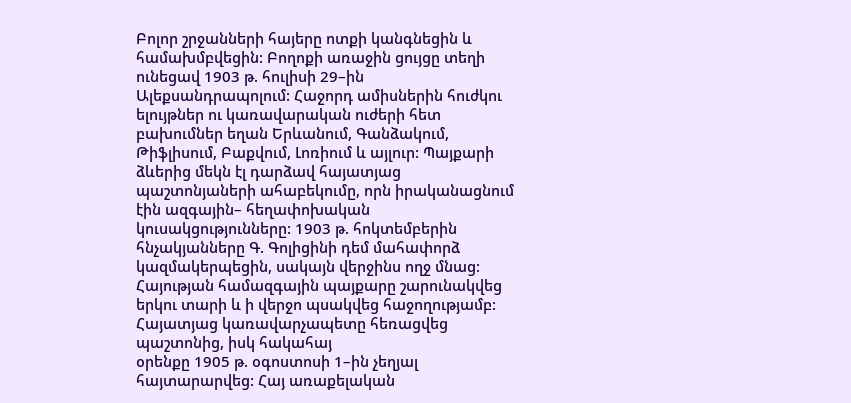Բոլոր շրջանների հայերը ոտքի կանգնեցին և համախմբվեցին: Բողոքի առաջին ցույցը տեղի ունեցավ 1903 թ. հուլիսի 29–ին Ալեքսանդրապոլում: Հաջորդ ամիսներին հուժկու ելույթներ ու կառավարական ուժերի հետ բախումներ եղան Երևանում, Գանձակում, Թիֆլիսում, Բաքվում, Լոռիում և այլուր: Պայքարի ձևերից մեկն էլ դարձավ հայատյաց պաշտոնյաների ահաբեկումը, որն իրականացնում էին ազգային– հեղափոխական կուսակցությունները: 1903 թ. հոկտեմբերին հնչակյանները Գ. Գոլիցինի դեմ մահափորձ կազմակերպեցին, սակայն վերջինս ողջ մնաց: Հայության համազգային պայքարը շարունակվեց երկու տարի և ի վերջո պսակվեց հաջողությամբ: Հայատյաց կառավարչապետը հեռացվեց պաշտոնից, իսկ հակահայ
օրենքը 1905 թ. օգոստոսի 1–ին չեղյալ հայտարարվեց: Հայ առաքելական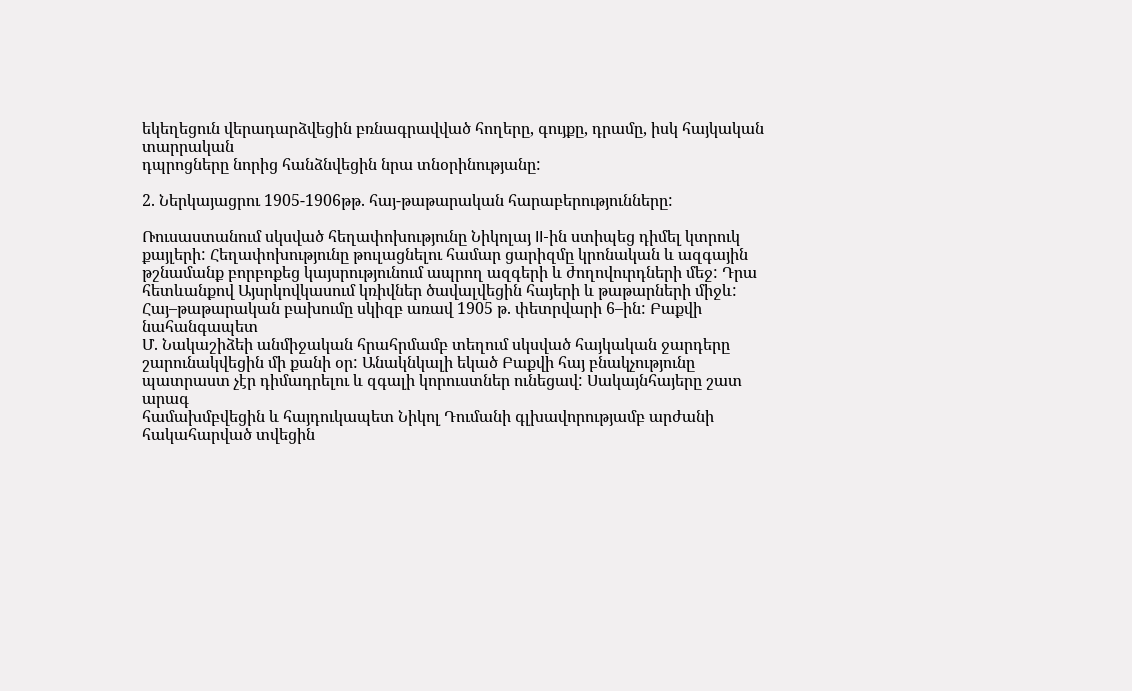եկեղեցուն վերադարձվեցին բռնագրավված հողերը, գույքը, դրամը, իսկ հայկական տարրական
դպրոցները նորից հանձնվեցին նրա տնօրինությանը:

2. Ներկայացրու 1905-1906թթ. հայ-թաթարական հարաբերությունները:

Ռուսաստանում սկսված հեղափոխությունը Նիկոլայ II-ին ստիպեց դիմել կտրուկ քայլերի: Հեղափոխությունը թուլացնելու համար ցարիզմը կրոնական և ազգային թշնամանք բորբոքեց կայսրությունում ապրող ազգերի և ժողովուրդների մեջ: Դրա հետևանքով Այսրկովկասում կռիվներ ծավալվեցին հայերի և թաթարների միջև: Հայ–թաթարական բախումը սկիզբ առավ 1905 թ. փետրվարի 6–ին: Բաքվի նահանգապետ
Մ. Նակաշիձեի անմիջական հրահրմամբ տեղում սկսված հայկական ջարդերը շարունակվեցին մի քանի օր: Անակնկալի եկած Բաքվի հայ բնակչությունը պատրաստ չէր դիմադրելու և զգալի կորուստներ ունեցավ: Սակայնհայերը շատ արագ
համախմբվեցին և հայդուկապետ Նիկոլ Դումանի գլխավորությամբ արժանի հակահարված տվեցին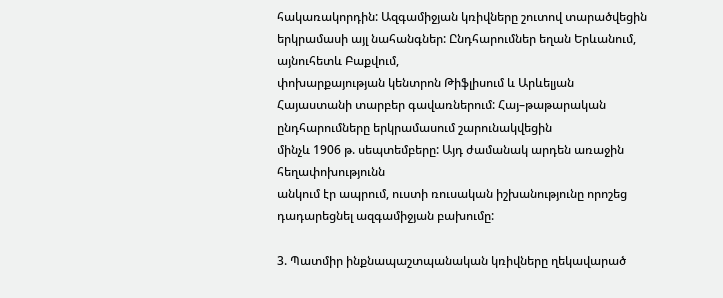հակառակորդին: Ազգամիջյան կռիվները շուտով տարածվեցին
երկրամասի այլ նահանգներ: Ընդհարումներ եղան Երևանում, այնուհետև Բաքվում,
փոխարքայության կենտրոն Թիֆլիսում և Արևելյան Հայաստանի տարբեր գավառներում: Հայ–թաթարական ընդհարումները երկրամասում շարունակվեցին
մինչև 1906 թ. սեպտեմբերը: Այդ ժամանակ արդեն առաջին հեղափոխությունն
անկում էր ապրում, ուստի ռուսական իշխանությունը որոշեց դադարեցնել ազգամիջյան բախումը:

3. Պատմիր ինքնապաշտպանական կռիվները ղեկավարած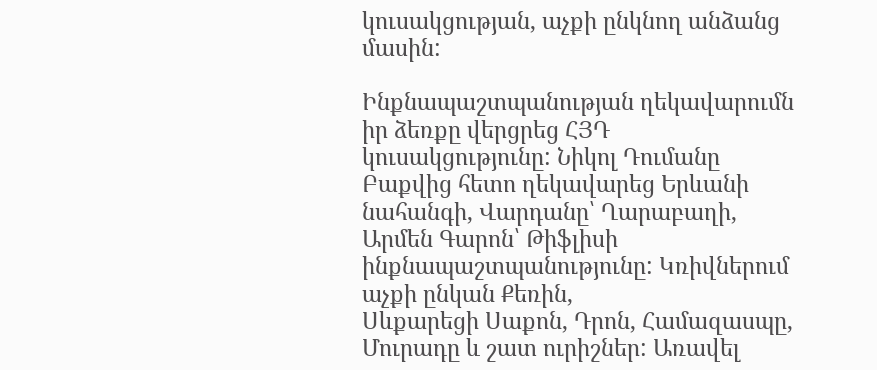կուսակցության, աչքի ընկնող անձանց մասին:

Ինքնապաշտպանության ղեկավարումն իր ձեռքը վերցրեց ՀՅԴ կուսակցությունը: Նիկոլ Դումանը Բաքվից հետո ղեկավարեց Երևանի նահանգի, Վարդանը՝ Ղարաբաղի,
Արմեն Գարոն՝ Թիֆլիսի ինքնապաշտպանությունը: Կռիվներում աչքի ընկան Քեռին,
Սևքարեցի Սաքոն, Դրոն, Համազասպը, Մուրադը և շատ ուրիշներ: Առավել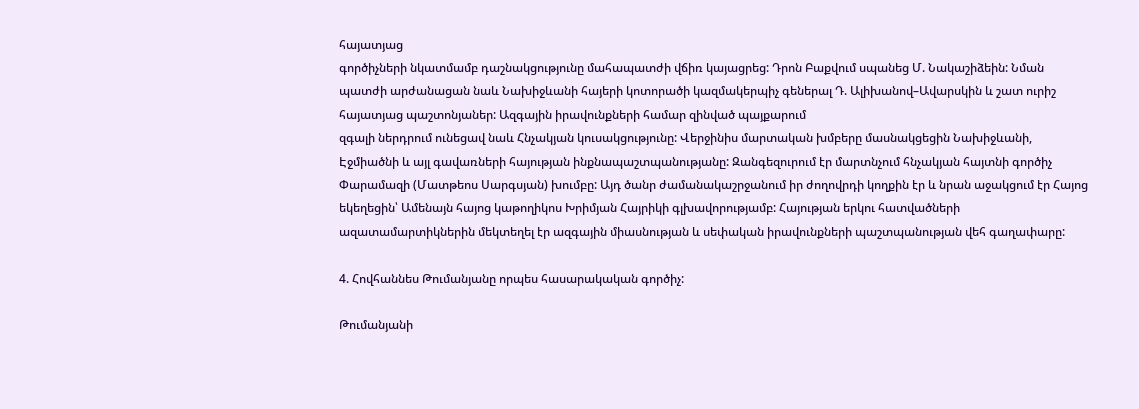հայատյաց
գործիչների նկատմամբ դաշնակցությունը մահապատժի վճիռ կայացրեց: Դրոն Բաքվում սպանեց Մ. Նակաշիձեին: Նման պատժի արժանացան նաև Նախիջևանի հայերի կոտորածի կազմակերպիչ գեներալ Դ. Ալիխանով–Ավարսկին և շատ ուրիշ
հայատյաց պաշտոնյաներ: Ազգային իրավունքների համար զինված պայքարում
զգալի ներդրում ունեցավ նաև Հնչակյան կուսակցությունը: Վերջինիս մարտական խմբերը մասնակցեցին Նախիջևանի, Էջմիածնի և այլ գավառների հայության ինքնապաշտպանությանը: Զանգեզուրում էր մարտնչում հնչակյան հայտնի գործիչ
Փարամազի (Մատթեոս Սարգսյան) խումբը: Այդ ծանր ժամանակաշրջանում իր ժողովրդի կողքին էր և նրան աջակցում էր Հայոց եկեղեցին՝ Ամենայն հայոց կաթողիկոս Խրիմյան Հայրիկի գլխավորությամբ: Հայության երկու հատվածների
ազատամարտիկներին մեկտեղել էր ազգային միասնության և սեփական իրավունքների պաշտպանության վեհ գաղափարը:

4. Հովհաննես Թումանյանը որպես հասարակական գործիչ:

Թումանյանի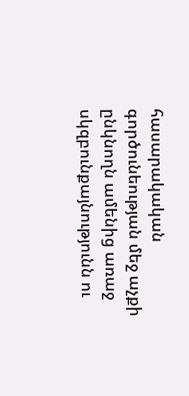հասարակական գործունեության մեջ աչքի ընկնողն ամենից առաջ սկզբունքայնությունն ու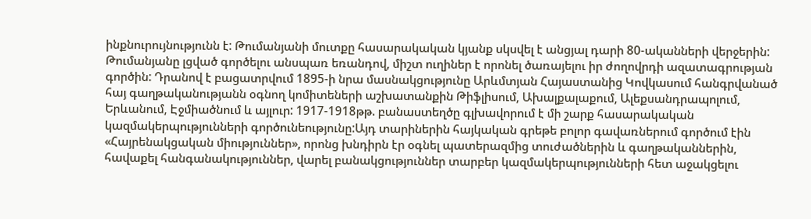ինքնուրույնությունն է: Թումանյանի մուտքը հասարակական կյանք սկսվել է անցյալ դարի 80-ականների վերջերին: Թումանյանը լցված գործելու անսպառ եռանդով, միշտ ուղիներ է որոնել ծառայելու իր ժողովրդի ազատագրության գործին: Դրանով է բացատրվում 1895-ի նրա մասնակցությունը Արևմտյան Հայաստանից Կովկասում հանգրվանած հայ գաղթականությանն օգնող կոմիտեների աշխատանքին Թիֆլիսում, Ախալքալաքում, Ալեքսանդրապոլում, Երևանում, Էջմիածնում և այլուր: 1917-1918թթ. բանաստեղծը գլխավորում է մի շարք հասարակական կազմակերպությունների գործունեությունը:Այդ տարիներին հայկական գրեթե բոլոր գավառներում գործում էին «Հայրենակցական միություններ», որոնց խնդիրն էր օգնել պատերազմից տուժածներին և գաղթականներին, հավաքել հանգանակություններ, վարել բանակցություններ տարբեր կազմակերպությունների հետ աջակցելու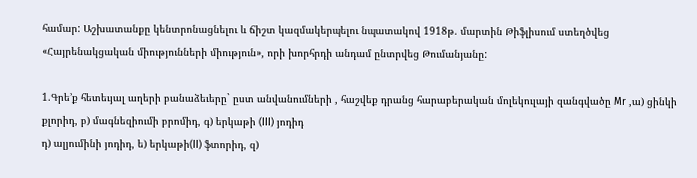համար: Աշխատանքը կենտրոնացնելու և ճիշտ կազմակերպելու նպատակով 1918թ. մարտին Թիֆլիսում ստեղծվեց «Հայրենակցական միությունների միություն», որի խորհրդի անդամ ընտրվեց Թումանյանը:

1.Գրե’ք հետեւյալ աղերի բանաձեւերը` ըստ անվանումների , հաշվեք դրանց հարաբերական մոլեկուլայի զանգվածը Mr ,ա) ցինկի քլորիդ, բ) մագնեզիումի բրոմիդ, գ) երկաթի (III) յոդիդ
դ) ալյումինի յոդիդ, ե) երկաթի(II) ֆտորիդ, զ)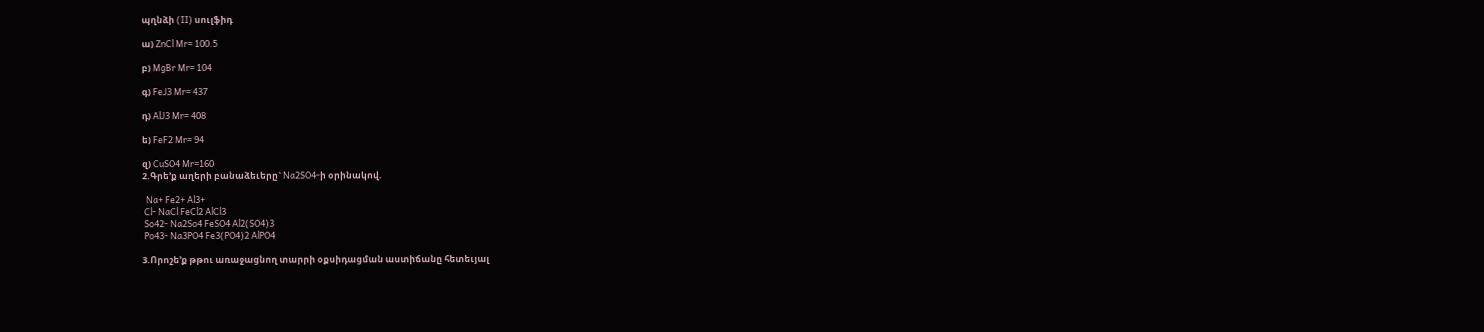պղնձի (II) սուլֆիդ

ա) ZnCl Mr= 100.5

բ) MgBr Mr= 104

գ) FeJ3 Mr= 437

դ) AlJ3 Mr= 408

ե) FeF2 Mr= 94

զ) CuSO4 Mr=160
2.Գրե’ք աղերի բանաձեւերը` Na2SO4-ի օրինակով.

  Na+ Fe2+ Al3+
 Cl- NaCl FeCl2 AlCl3
 So42- Na2So4 FeSO4 Al2(SO4)3
 Po43- Na3PO4 Fe3(PO4)2 AlPO4

3.Որոշե’ք թթու առաջացնող տարրի օքսիդացման աստիճանը հետեւյալ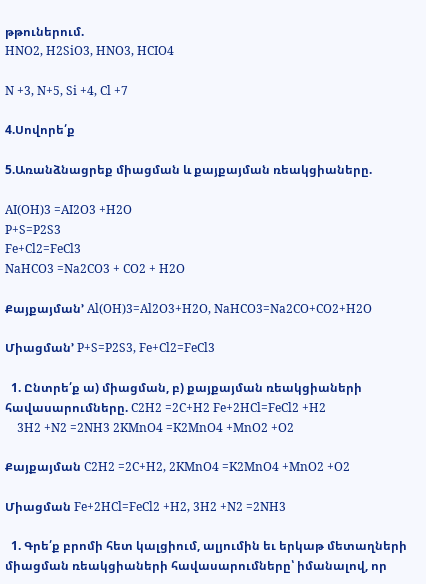թթուներում.
HNO2, H2SiO3, HNO3, HCIO4

N +3, N+5, Si +4, Cl +7

4.Սովորե՛ք

5.Առանձնացրեք միացման և քայքայման ռեակցիաները.

AI(OH)3 =AI2O3 +H2O
P+S=P2S3
Fe+Cl2=FeCl3
NaHCO3 =Na2CO3 + CO2 + H2O

Քայքայման’ Al(OH)3=Al2O3+H2O, NaHCO3=Na2CO+CO2+H2O

Միացման’ P+S=P2S3, Fe+Cl2=FeCl3

  1. Ընտրե՛ք ա) միացման, բ) քայքայման ռեակցիաների հավասարումները. C2H2 =2C+H2 Fe+2HCl=FeCl2 +H2
    3H2 +N2 =2NH3 2KMnO4 =K2MnO4 +MnO2 +O2

Քայքայման C2H2 =2C+H2, 2KMnO4 =K2MnO4 +MnO2 +O2

Միացման Fe+2HCl=FeCl2 +H2, 3H2 +N2 =2NH3

  1. Գրե՛ք բրոմի հետ կալցիում, ալյումին եւ երկաթ մետաղների միացման ռեակցիաների հավասարումները՝ իմանալով, որ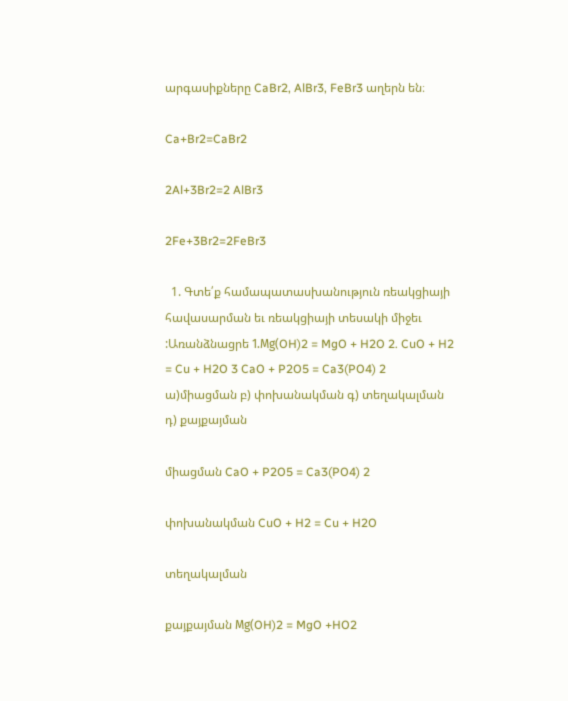արգասիքները CaBr2, AlBr3, FeBr3 աղերն են։

Ca+Br2=CaBr2

2Al+3Br2=2 AlBr3

2Fe+3Br2=2FeBr3

  1. Գտե՛ք համապատասխանություն ռեակցիայի հավասարման եւ ռեակցիայի տեսակի միջեւ :Առանձնացրե 1.Мg(OH)2 = MgO + H2O 2. CuO + H2 = Cu + H2O 3 CaO + P2O5 = Ca3(PO4) 2 ա)միացման բ) փոխանակման գ) տեղակալման դ) քայքայման

միացման CaO + P2O5 = Ca3(PO4) 2

փոխանակման CuO + H2 = Cu + H2O

տեղակալման

քայքայման Мg(OH)2 = MgO +HO2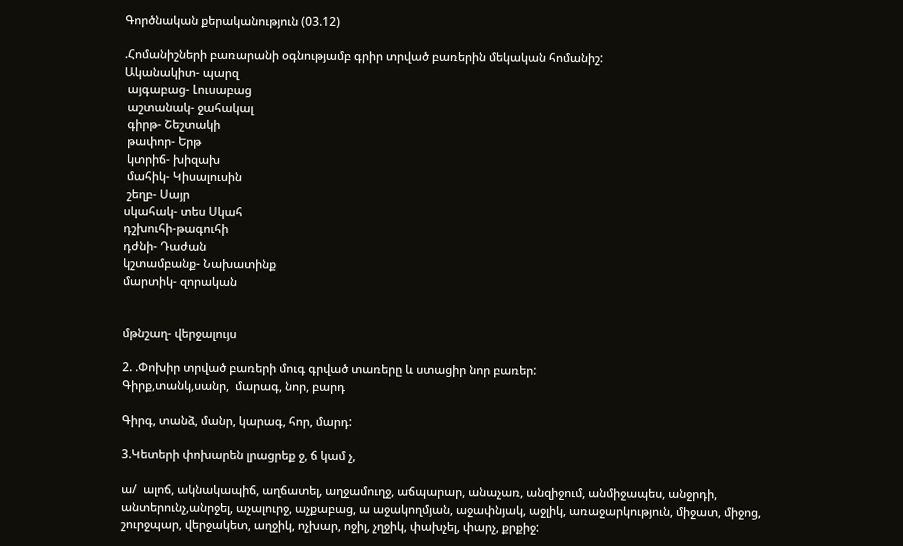Գործնական քերականություն (03.12)

.Հոմանիշների բառարանի օգնությամբ գրիր տրված բառերին մեկական հոմանիշ:
Ականակիտ- պարզ
 այգաբաց- Լուսաբաց
 աշտանակ- ջահակալ
 գիրթ- Շեշտակի
 թափոր- Երթ
 կտրիճ- խիզախ
 մահիկ- Կիսալուսին
 շեղբ- Սայր
սկահակ- տես Սկահ
դշխուհի-թագուհի
դժնի- Դաժան
կշտամբանք- Նախատինք
մարտիկ- զորական


մթնշաղ- վերջալույս

2. .Փոխիր տրված բառերի մուգ գրված տառերը և ստացիր նոր բառեր:
Գիրք,տանկ,սանր,  մարագ, նոր, բարդ

Գիրգ, տանձ, մանր, կարագ, հոր, մարդ:

3.Կետերի փոխարեն լրացրեք ջ, ճ կամ չ,

ա/  ալոճ, ակնակապիճ, աղճատել, աղջամուղջ, աճպարար, անաչառ, անզիջում, անմիջապես, անջրդի, անտերունչ,անրջել, աչալուրջ, աչքաբաց, ա աջակողմյան, աջափնյակ, աջլիկ, առաջարկություն, միջատ, միջոց, շուրջպար, վերջակետ, աղջիկ, ոչխար, ոջիլ, չղջիկ, փախչել, փարչ, քրքիջ: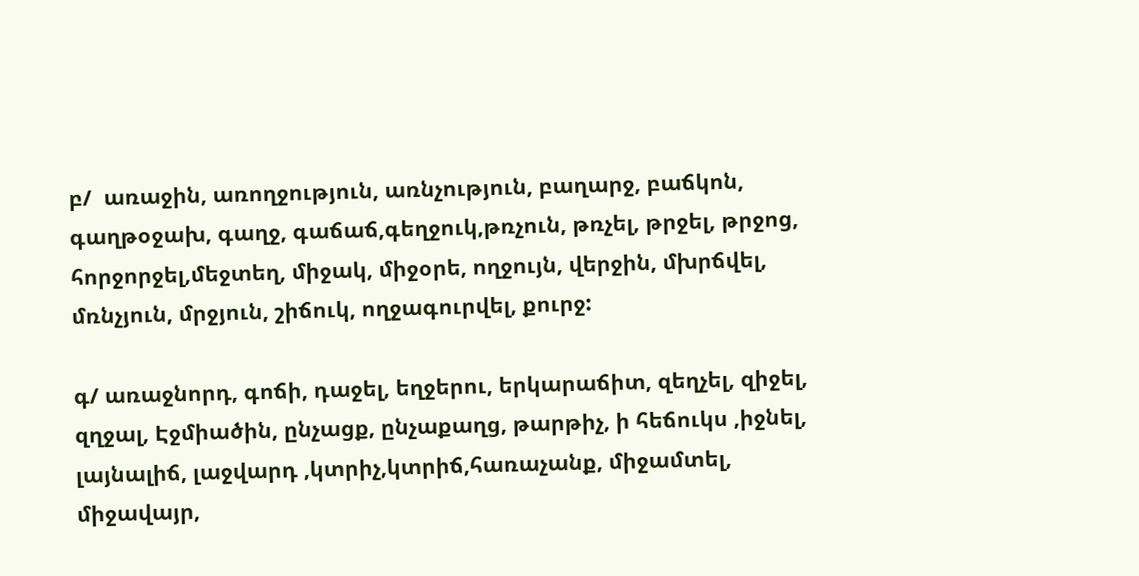բ/  առաջին, առողջություն, առնչություն, բաղարջ, բաճկոն, գաղթօջախ, գաղջ, գաճաճ,գեղջուկ,թռչուն, թռչել, թրջել, թրջոց, հորջորջել,մեջտեղ, միջակ, միջօրե, ողջույն, վերջին, մխրճվել, մռնչյուն, մրջյուն, շիճուկ, ողջագուրվել, քուրջ:

գ/ առաջնորդ, գոճի, դաջել, եղջերու, երկարաճիտ, զեղչել, զիջել, զղջալ, Էջմիածին, ընչացք, ընչաքաղց, թարթիչ, ի հեճուկս ,իջնել, լայնալիճ, լաջվարդ ,կտրիչ,կտրիճ,հառաչանք, միջամտել, միջավայր,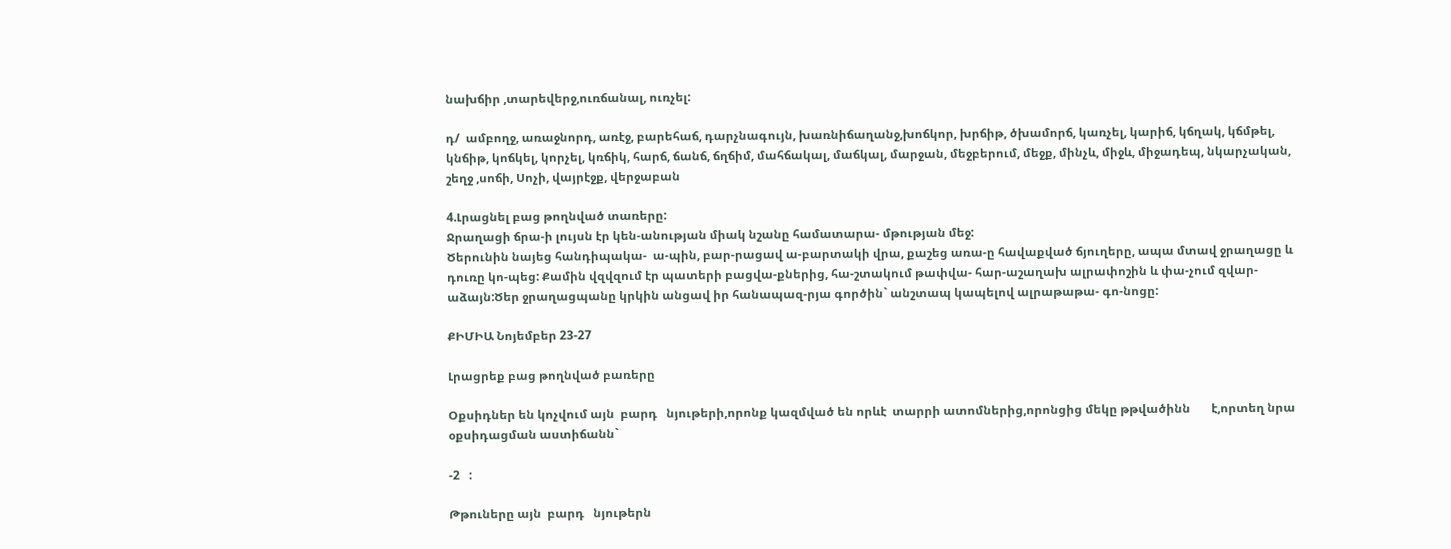նախճիր ,տարեվերջ,ուռճանալ, ուռչել:

դ/  ամբողջ, առաջնորդ, առէջ, բարեհաճ, դարչնագույն, խառնիճաղանջ,խոճկոր, խրճիթ, ծխամորճ, կառչել, կարիճ, կճղակ, կճմթել, կնճիթ, կոճկել, կորչել, կռճիկ, հարճ, ճանճ, ճղճիմ, մահճակալ, մաճկալ, մարջան, մեջբերում, մեջք, մինչև, միջև, միջադեպ, նկարչական, շեղջ ,սոճի, Սոչի, վայրէջք, վերջաբան

4.Լրացնել բաց թողնված տառերը:
Ջրաղացի ճրա-ի լույսն էր կեն-անության միակ նշանը համատարա- մթության մեջ:
Ծերունին նայեց հանդիպակա-  ա-պին, բար-րացավ ա-բարտակի վրա, քաշեց առա-ը հավաքված ճյուղերը, ապա մտավ ջրաղացը և դուռը կո-պեց: Քամին վզվզում էր պատերի բացվա-քներից, հա-շտակում թափվա- հար-աշաղախ ալրափոշին և փա-չում զվար-աձայն:Ծեր ջրաղացպանը կրկին անցավ իր հանապազ-րյա գործին` անշտապ կապելով ալրաթաթա- գո-նոցը:

ՔԻՄԻԱ Նոյեմբեր 23-27

Լրացրեք բաց թողնված բառերը

Օքսիդներ են կոչվում այն  բարդ   նյութերի,որոնք կազմված են որևէ  տարրի ատոմներից,որոնցից մեկը թթվածինն       է,որտեղ նրա օքսիդացման աստիճանն`

-2   :

Թթուները այն  բարդ   նյութերն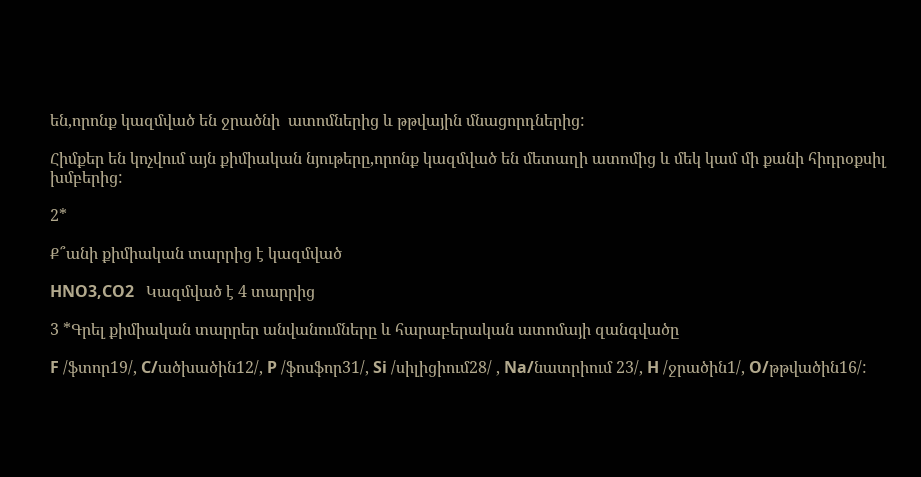են,որոնք կազմված են ջրածնի  ատոմներից և թթվային մնացորդներից:

Հիմքեր են կոչվում այն քիմիական նյութերը,որոնք կազմված են մետաղի ատոմից և մեկ կամ մի քանի հիդրօքսիլ խմբերից:

2*

Ք՞անի քիմիական տարրից է կազմված

HNO3,CO2   Կազմված է 4 տարրից

3 *Գրել քիմիական տարրեր անվանումները և հարաբերական ատոմայի զանգվածը

F /ֆտոր19/, C/ածխածին12/, P /ֆոսֆոր31/, Si /սիլիցիում28/ , Na/նատրիում 23/, H /ջրածին1/, O/թթվածին16/: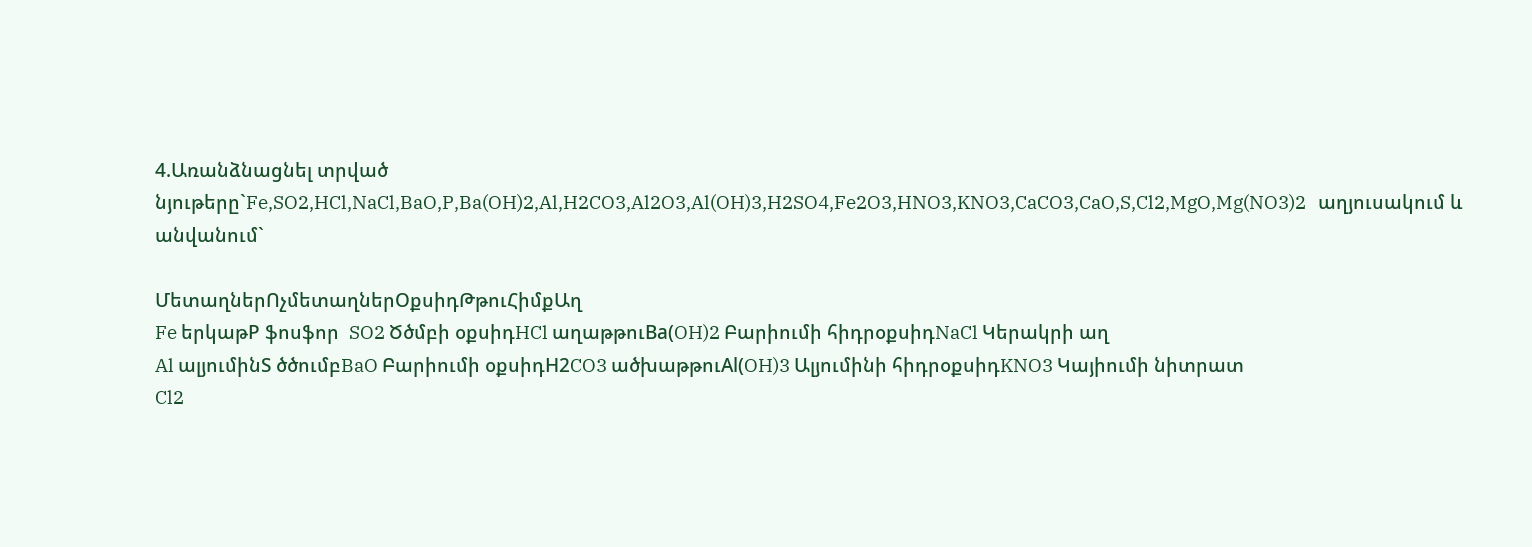4.Առանձնացնել տրված նյութերը`Fe,SO2,HCl,NaCl,BaO,P,Ba(OH)2,Al,H2CO3,Al2O3,Al(OH)3,H2SO4,Fe2O3,HNO3,KNO3,CaCO3,CaO,S,Cl2,MgO,Mg(NO3)2   աղյուսակում և անվանում`

ՄետաղներՈչմետաղներՕքսիդԹթուՀիմքԱղ
Fe երկաթP ֆոսֆոր  SO2 Ծծմբի օքսիդHCl աղաթթուBa(OH)2 Բարիումի հիդրօքսիդNaCl Կերակրի աղ
Al ալյումինS ծծումբBaO Բարիումի օքսիդH2CO3 ածխաթթուAl(OH)3 Ալյումինի հիդրօքսիդKNO3 Կայիումի նիտրատ
Cl2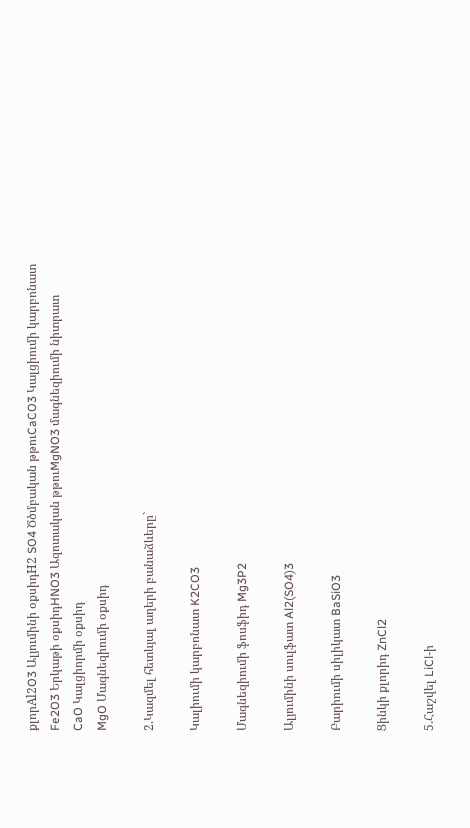քլորAl2O3 Ալյումինի օքսիդH2 SO4 Ծծմբական թթուCaCO3 Կալցիումի կարբոնատ
Fe2O3 Երկաթի օքսիդHNO3 Ազոտական թթուMgNO3 մագնեզիումի նիտրատ
CaO Կալցիորմի օքսիդ
MgO Մագնեզիումի օքսիդ

2.Կազմել հետևյալ աղերի բանաձևերը`

Կալիումի կարբոնատ K2CO3

Մագնեզիումի ֆոսֆիդ Mg3P2

Ալյումինի սուլֆատ Al2(SO4)3

Բարիումի սիլիկատ BaSiO3

Ցինկի քլորիդ ZnCl2

5.Հաշվել LiCl-ի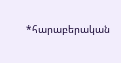*հարաբերական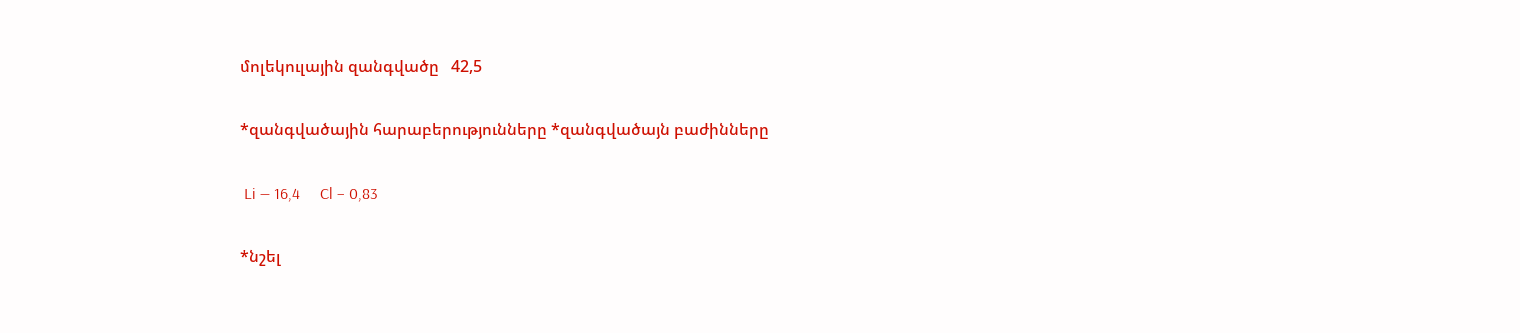մոլեկուլային զանգվածը   42,5

*զանգվածային հարաբերությունները *զանգվածայն բաժինները

 Li — 16,4     Cl – 0,83

*նշել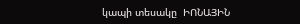կապի տեսակը  ԻՈՆԱՅԻՆ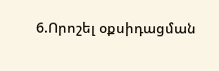6.Որոշել օքսիդացման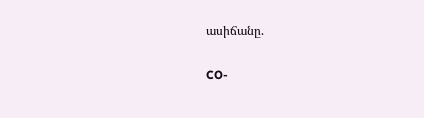ասիճանը.

CO-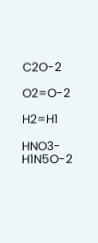C2O-2

O2=O-2

H2=H1

HNO3-H1N5O-2